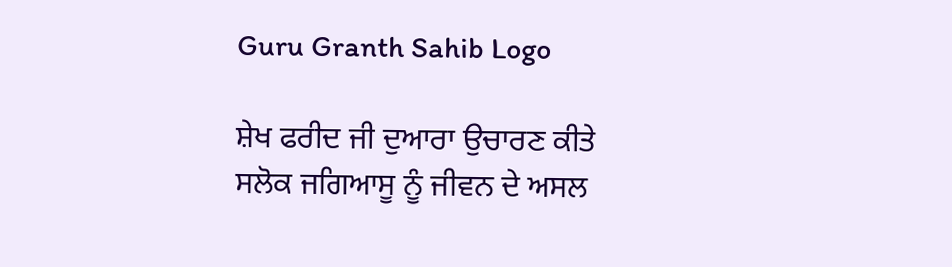Guru Granth Sahib Logo

ਸ਼ੇਖ ਫਰੀਦ ਜੀ ਦੁਆਰਾ ਉਚਾਰਣ ਕੀਤੇ ਸਲੋਕ ਜਗਿਆਸੂ ਨੂੰ ਜੀਵਨ ਦੇ ਅਸਲ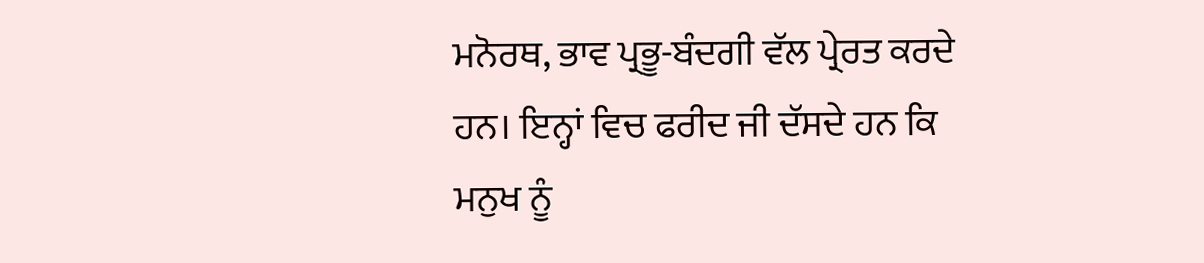ਮਨੋਰਥ, ਭਾਵ ਪ੍ਰਭੂ-ਬੰਦਗੀ ਵੱਲ ਪ੍ਰੇਰਤ ਕਰਦੇ ਹਨ। ਇਨ੍ਹਾਂ ਵਿਚ ਫਰੀਦ ਜੀ ਦੱਸਦੇ ਹਨ ਕਿ ਮਨੁਖ ਨੂੰ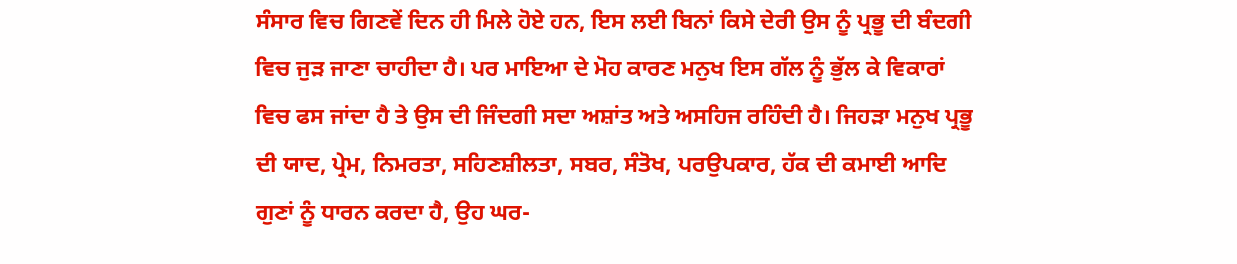ਸੰਸਾਰ ਵਿਚ ਗਿਣਵੇਂ ਦਿਨ ਹੀ ਮਿਲੇ ਹੋਏ ਹਨ, ਇਸ ਲਈ ਬਿਨਾਂ ਕਿਸੇ ਦੇਰੀ ਉਸ ਨੂੰ ਪ੍ਰਭੂ ਦੀ ਬੰਦਗੀ ਵਿਚ ਜੁੜ ਜਾਣਾ ਚਾਹੀਦਾ ਹੈ। ਪਰ ਮਾਇਆ ਦੇ ਮੋਹ ਕਾਰਣ ਮਨੁਖ ਇਸ ਗੱਲ ਨੂੰ ਭੁੱਲ ਕੇ ਵਿਕਾਰਾਂ ਵਿਚ ਫਸ ਜਾਂਦਾ ਹੈ ਤੇ ਉਸ ਦੀ ਜਿੰਦਗੀ ਸਦਾ ਅਸ਼ਾਂਤ ਅਤੇ ਅਸਹਿਜ ਰਹਿੰਦੀ ਹੈ। ਜਿਹੜਾ ਮਨੁਖ ਪ੍ਰਭੂ ਦੀ ਯਾਦ, ਪ੍ਰੇਮ, ਨਿਮਰਤਾ, ਸਹਿਣਸ਼ੀਲਤਾ, ਸਬਰ, ਸੰਤੋਖ, ਪਰਉਪਕਾਰ, ਹੱਕ ਦੀ ਕਮਾਈ ਆਦਿ ਗੁਣਾਂ ਨੂੰ ਧਾਰਨ ਕਰਦਾ ਹੈ, ਉਹ ਘਰ-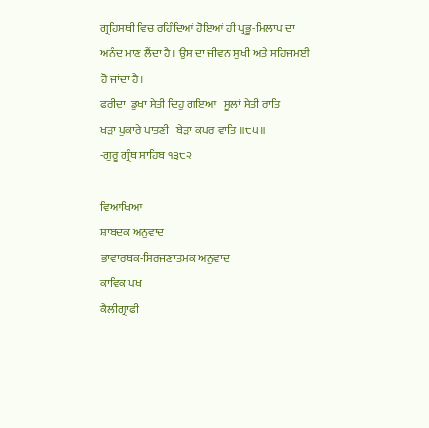ਗ੍ਰਹਿਸਥੀ ਵਿਚ ਰਹਿੰਦਿਆਂ ਹੋਇਆਂ ਹੀ ਪ੍ਰਭੂ-ਮਿਲਾਪ ਦਾ ਅਨੰਦ ਮਾਣ ਲੈਂਦਾ ਹੈ। ਉਸ ਦਾ ਜੀਵਨ ਸੁਖੀ ਅਤੇ ਸਹਿਜਮਈ ਹੋ ਜਾਂਦਾ ਹੈ।
ਫਰੀਦਾ  ਡੁਖਾ ਸੇਤੀ ਦਿਹੁ ਗਇਆ   ਸੂਲਾਂ ਸੇਤੀ ਰਾਤਿ
ਖੜਾ ਪੁਕਾਰੇ ਪਾਤਣੀ   ਬੇੜਾ ਕਪਰ ਵਾਤਿ ॥੮੫॥
-ਗੁਰੂ ਗ੍ਰੰਥ ਸਾਹਿਬ ੧੩੮੨

ਵਿਆਖਿਆ
ਸ਼ਾਬਦਕ ਅਨੁਵਾਦ
ਭਾਵਾਰਥਕ-ਸਿਰਜਣਾਤਮਕ ਅਨੁਵਾਦ
ਕਾਵਿਕ ਪਖ
ਕੈਲੀਗ੍ਰਾਫੀ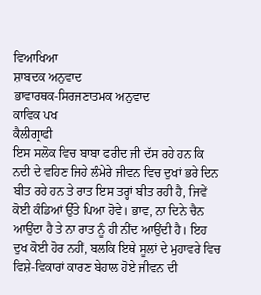ਵਿਆਖਿਆ
ਸ਼ਾਬਦਕ ਅਨੁਵਾਦ
ਭਾਵਾਰਥਕ-ਸਿਰਜਣਾਤਮਕ ਅਨੁਵਾਦ
ਕਾਵਿਕ ਪਖ
ਕੈਲੀਗ੍ਰਾਫੀ
ਇਸ ਸਲੋਕ ਵਿਚ ਬਾਬਾ ਫਰੀਦ ਜੀ ਦੱਸ ਰਹੇ ਹਨ ਕਿ ਨਦੀ ਦੇ ਵਹਿਣ ਜਿਹੇ ਲੰਮੇਰੇ ਜੀਵਨ ਵਿਚ ਦੁਖਾਂ ਭਰੇ ਦਿਨ ਬੀਤ ਰਹੇ ਹਨ ਤੇ ਰਾਤ ਇਸ ਤਰ੍ਹਾਂ ਬੀਤ ਰਹੀ ਹੈ, ਜਿਵੇਂ ਕੋਈ ਕੰਡਿਆਂ ਉੱਤੇ ਪਿਆ ਹੋਵੇ। ਭਾਵ, ਨਾ ਦਿਨੇ ਚੈਨ ਆਉਂਦਾ ਹੈ ਤੇ ਨਾ ਰਾਤ ਨੂੰ ਹੀ ਨੀਂਦ ਆਉਂਦੀ ਹੈ। ਇਹ ਦੁਖ ਕੋਈ ਹੋਰ ਨਹੀਂ, ਬਲਕਿ ਇਥੇ ਸੂਲਾਂ ਦੇ ਮੁਹਾਵਰੇ ਵਿਚ ਵਿਸ਼ੇ-ਵਿਕਾਰਾਂ ਕਾਰਣ ਬੇਹਾਲ ਹੋਏ ਜੀਵਨ ਦੀ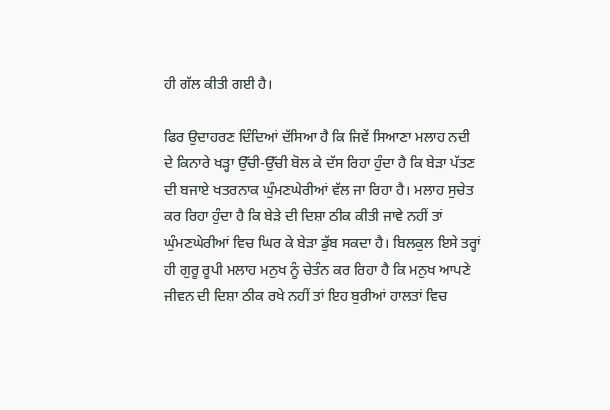ਹੀ ਗੱਲ ਕੀਤੀ ਗਈ ਹੈ।

ਫਿਰ ਉਦਾਹਰਣ ਦਿੰਦਿਆਂ ਦੱਸਿਆ ਹੈ ਕਿ ਜਿਵੇਂ ਸਿਆਣਾ ਮਲਾਹ ਨਦੀ ਦੇ ਕਿਨਾਰੇ ਖੜ੍ਹਾ ਉੱਚੀ-ਉੱਚੀ ਬੋਲ ਕੇ ਦੱਸ ਰਿਹਾ ਹੁੰਦਾ ਹੈ ਕਿ ਬੇੜਾ ਪੱਤਣ ਦੀ ਬਜਾਏ ਖਤਰਨਾਕ ਘੁੰਮਣਘੇਰੀਆਂ ਵੱਲ ਜਾ ਰਿਹਾ ਹੈ। ਮਲਾਹ ਸੁਚੇਤ ਕਰ ਰਿਹਾ ਹੁੰਦਾ ਹੈ ਕਿ ਬੇੜੇ ਦੀ ਦਿਸ਼ਾ ਠੀਕ ਕੀਤੀ ਜਾਵੇ ਨਹੀਂ ਤਾਂ ਘੁੰਮਣਘੇਰੀਆਂ ਵਿਚ ਘਿਰ ਕੇ ਬੇੜਾ ਡੁੱਬ ਸਕਦਾ ਹੈ। ਬਿਲਕੁਲ ਇਸੇ ਤਰ੍ਹਾਂ ਹੀ ਗੁਰੂ ਰੂਪੀ ਮਲਾਹ ਮਨੁਖ ਨੂੰ ਚੇਤੰਨ ਕਰ ਰਿਹਾ ਹੈ ਕਿ ਮਨੁਖ ਆਪਣੇ ਜੀਵਨ ਦੀ ਦਿਸ਼ਾ ਠੀਕ ਰਖੇ ਨਹੀਂ ਤਾਂ ਇਹ ਬੁਰੀਆਂ ਹਾਲਤਾਂ ਵਿਚ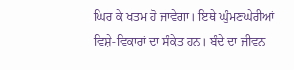ਘਿਰ ਕੇ ਖਤਮ ਹੋ ਜਾਵੇਗਾ। ਇਥੇ ਘੁੰਮਣਘੇਰੀਆਂ ਵਿਸ਼ੇ-ਵਿਕਾਰਾਂ ਦਾ ਸੰਕੇਤ ਹਨ। ਬੰਦੇ ਦਾ ਜੀਵਨ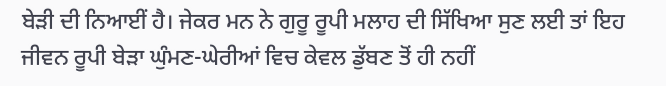ਬੇੜੀ ਦੀ ਨਿਆਈਂ ਹੈ। ਜੇਕਰ ਮਨ ਨੇ ਗੁਰੂ ਰੂਪੀ ਮਲਾਹ ਦੀ ਸਿੱਖਿਆ ਸੁਣ ਲਈ ਤਾਂ ਇਹ ਜੀਵਨ ਰੂਪੀ ਬੇੜਾ ਘੁੰਮਣ-ਘੇਰੀਆਂ ਵਿਚ ਕੇਵਲ ਡੁੱਬਣ ਤੋਂ ਹੀ ਨਹੀਂ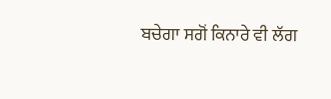ਬਚੇਗਾ ਸਗੋਂ ਕਿਨਾਰੇ ਵੀ ਲੱਗ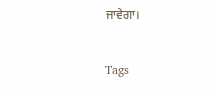ਜਾਵੇਗਾ।

Tags